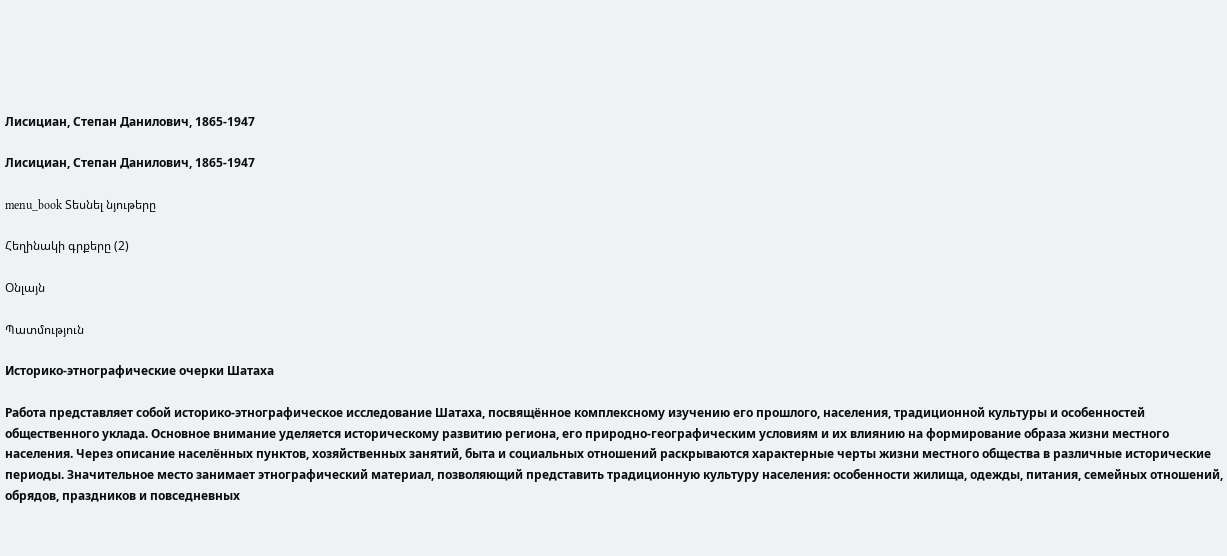Лисициан, Степан Данилович, 1865-1947

Лисициан, Степан Данилович, 1865-1947

menu_book Տեսնել նյութերը

Հեղինակի գրքերը (2)

Օնլայն

Պատմություն

Историко-этнографические очерки Шатаха

Работа представляет собой историко-этнографическое исследование Шатаха, посвящённое комплексному изучению его прошлого, населения, традиционной культуры и особенностей общественного уклада. Основное внимание уделяется историческому развитию региона, его природно-географическим условиям и их влиянию на формирование образа жизни местного населения. Через описание населённых пунктов, хозяйственных занятий, быта и социальных отношений раскрываются характерные черты жизни местного общества в различные исторические периоды. Значительное место занимает этнографический материал, позволяющий представить традиционную культуру населения: особенности жилища, одежды, питания, семейных отношений, обрядов, праздников и повседневных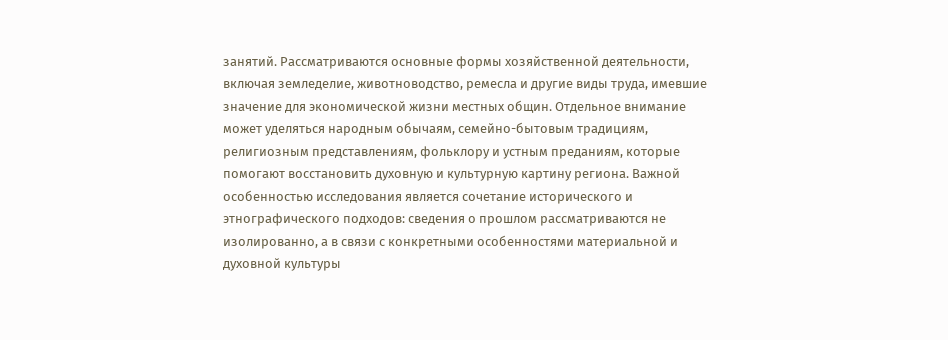занятий. Рассматриваются основные формы хозяйственной деятельности, включая земледелие, животноводство, ремесла и другие виды труда, имевшие значение для экономической жизни местных общин. Отдельное внимание может уделяться народным обычаям, семейно-бытовым традициям, религиозным представлениям, фольклору и устным преданиям, которые помогают восстановить духовную и культурную картину региона. Важной особенностью исследования является сочетание исторического и этнографического подходов: сведения о прошлом рассматриваются не изолированно, а в связи с конкретными особенностями материальной и духовной культуры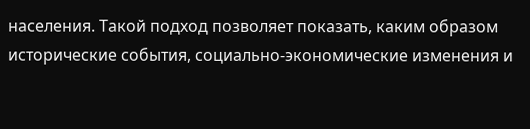населения. Такой подход позволяет показать, каким образом исторические события, социально-экономические изменения и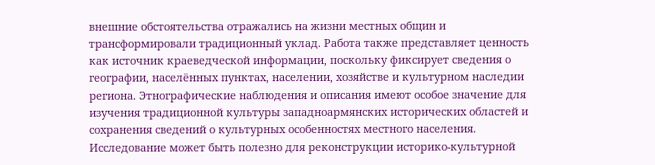внешние обстоятельства отражались на жизни местных общин и трансформировали традиционный уклад. Работа также представляет ценность как источник краеведческой информации, поскольку фиксирует сведения о географии, населённых пунктах, населении, хозяйстве и культурном наследии региона. Этнографические наблюдения и описания имеют особое значение для изучения традиционной культуры западноармянских исторических областей и сохранения сведений о культурных особенностях местного населения. Исследование может быть полезно для реконструкции историко-культурной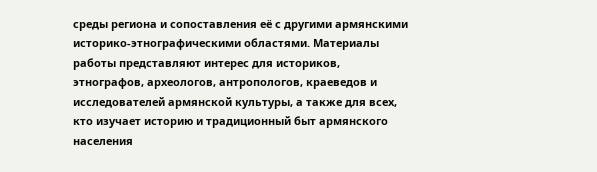среды региона и сопоставления её с другими армянскими историко-этнографическими областями. Материалы работы представляют интерес для историков, этнографов, археологов, антропологов, краеведов и исследователей армянской культуры, а также для всех, кто изучает историю и традиционный быт армянского населения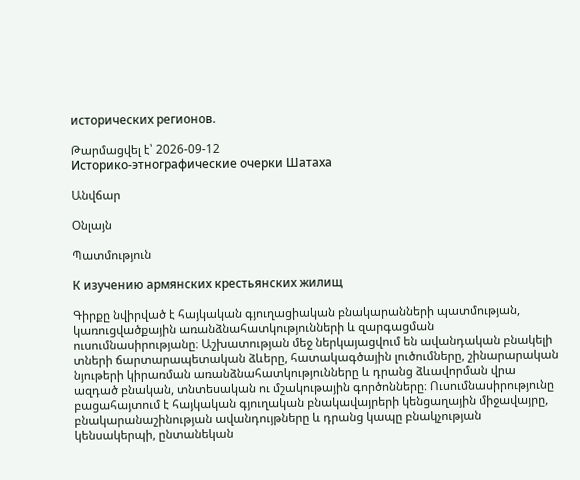исторических регионов.

Թարմացվել է՝ 2026-09-12
Историко-этнографические очерки Шатаха

Անվճար

Օնլայն

Պատմություն

К изучению армянских крестьянских жилищ

Գիրքը նվիրված է հայկական գյուղացիական բնակարանների պատմության, կառուցվածքային առանձնահատկությունների և զարգացման ուսումնասիրությանը։ Աշխատության մեջ ներկայացվում են ավանդական բնակելի տների ճարտարապետական ձևերը, հատակագծային լուծումները, շինարարական նյութերի կիրառման առանձնահատկությունները և դրանց ձևավորման վրա ազդած բնական, տնտեսական ու մշակութային գործոնները։ Ուսումնասիրությունը բացահայտում է հայկական գյուղական բնակավայրերի կենցաղային միջավայրը, բնակարանաշինության ավանդույթները և դրանց կապը բնակչության կենսակերպի, ընտանեկան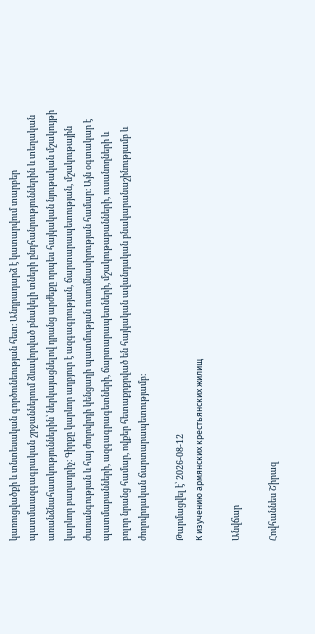կառուցվածքի և տնտեսական գործունեության հետ։ Անդրադարձ է կատարվում տարբեր պատմաազգագրական շրջաններում ձևավորված բնակելի տների ընդհանրություններին և տեղական առանձնահատկություններին՝ ներկայացնելով դրանց արժեքը որպես հայկական նյութական մշակույթի կարևոր բաղադրիչ։ Գիրքը կարևոր աղբյուր է ազգագրության, ճարտարապետության, մշակութային ժառանգության և հայ ժողովրդի կենցաղի պատմության ուսումնասիրության համար։ Այն օգտակար է պատմաբանների, ազգագրագետների, ճարտարապետների, մշակութաբանների, ուսանողների և բոլոր նրանց համար, ովքեր հետաքրքրված են հայկական ավանդական բնակարանաշինությամբ և ժողովրդական ճարտարապետությամբ։

Թարմացվել է՝ 2026-08-12
К изучению армянских крестьянских жилищ

Անվճար

Հովհաննես Շիրազ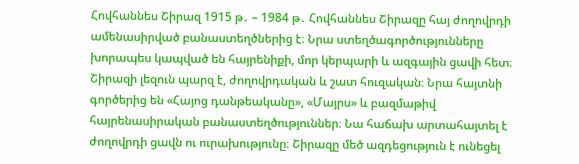Հովհաննես Շիրազ 1915 թ․ – 1984 թ․ Հովհաննես Շիրազը հայ ժողովրդի ամենասիրված բանաստեղծներից է։ Նրա ստեղծագործությունները խորապես կապված են հայրենիքի, մոր կերպարի և ազգային ցավի հետ։ Շիրազի լեզուն պարզ է, ժողովրդական և շատ հուզական։ Նրա հայտնի գործերից են «Հայոց դանթեականը», «Մայրս» և բազմաթիվ հայրենասիրական բանաստեղծություններ։ Նա հաճախ արտահայտել է ժողովրդի ցավն ու ուրախությունը։ Շիրազը մեծ ազդեցություն է ունեցել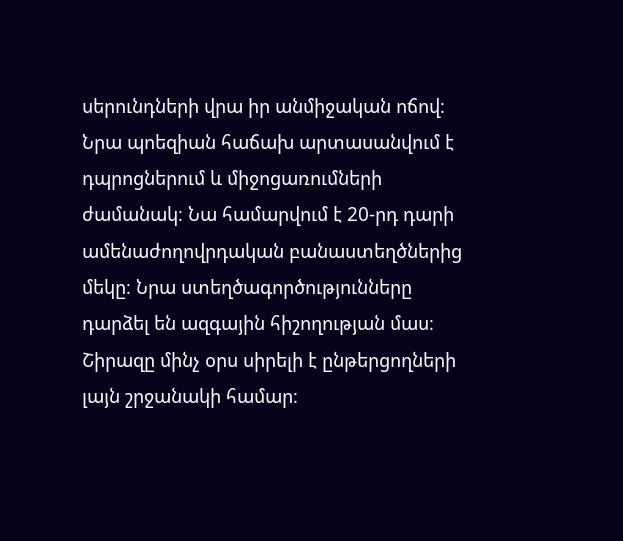սերունդների վրա իր անմիջական ոճով։ Նրա պոեզիան հաճախ արտասանվում է դպրոցներում և միջոցառումների ժամանակ։ Նա համարվում է 20-րդ դարի ամենաժողովրդական բանաստեղծներից մեկը։ Նրա ստեղծագործությունները դարձել են ազգային հիշողության մաս։ Շիրազը մինչ օրս սիրելի է ընթերցողների լայն շրջանակի համար։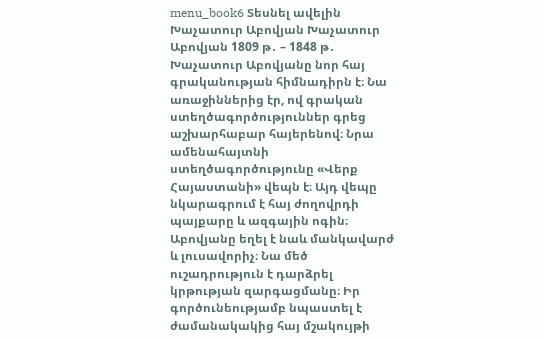menu_book6 Տեսնել ավելին Խաչատուր Աբովյան Խաչատուր Աբովյան 1809 թ․ – 1848 թ․ Խաչատուր Աբովյանը նոր հայ գրականության հիմնադիրն է։ Նա առաջիններից էր, ով գրական ստեղծագործություններ գրեց աշխարհաբար հայերենով։ Նրա ամենահայտնի ստեղծագործությունը «Վերք Հայաստանի» վեպն է։ Այդ վեպը նկարագրում է հայ ժողովրդի պայքարը և ազգային ոգին։ Աբովյանը եղել է նաև մանկավարժ և լուսավորիչ։ Նա մեծ ուշադրություն է դարձրել կրթության զարգացմանը։ Իր գործունեությամբ նպաստել է ժամանակակից հայ մշակույթի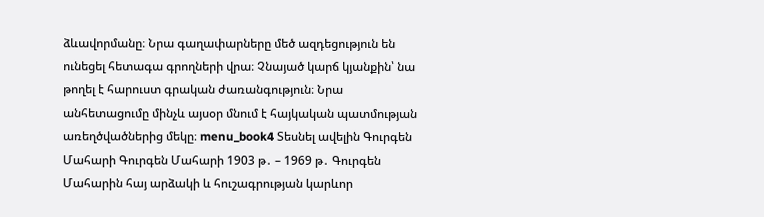ձևավորմանը։ Նրա գաղափարները մեծ ազդեցություն են ունեցել հետագա գրողների վրա։ Չնայած կարճ կյանքին՝ նա թողել է հարուստ գրական ժառանգություն։ Նրա անհետացումը մինչև այսօր մնում է հայկական պատմության առեղծվածներից մեկը։ menu_book4 Տեսնել ավելին Գուրգեն Մահարի Գուրգեն Մահարի 1903 թ․ – 1969 թ․ Գուրգեն Մահարին հայ արձակի և հուշագրության կարևոր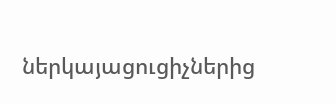ներկայացուցիչներից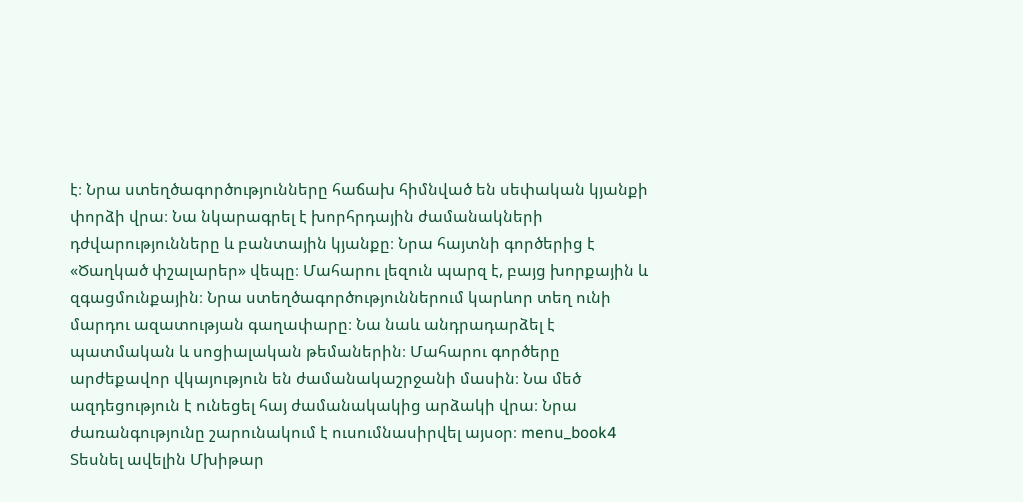է։ Նրա ստեղծագործությունները հաճախ հիմնված են սեփական կյանքի փորձի վրա։ Նա նկարագրել է խորհրդային ժամանակների դժվարությունները և բանտային կյանքը։ Նրա հայտնի գործերից է «Ծաղկած փշալարեր» վեպը։ Մահարու լեզուն պարզ է, բայց խորքային և զգացմունքային։ Նրա ստեղծագործություններում կարևոր տեղ ունի մարդու ազատության գաղափարը։ Նա նաև անդրադարձել է պատմական և սոցիալական թեմաներին։ Մահարու գործերը արժեքավոր վկայություն են ժամանակաշրջանի մասին։ Նա մեծ ազդեցություն է ունեցել հայ ժամանակակից արձակի վրա։ Նրա ժառանգությունը շարունակում է ուսումնասիրվել այսօր։ menu_book4 Տեսնել ավելին Մխիթար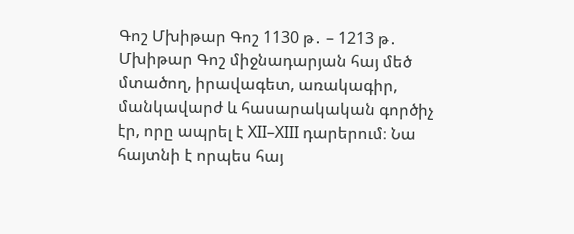Գոշ Մխիթար Գոշ 1130 թ․ – 1213 թ․ Մխիթար Գոշ միջնադարյան հայ մեծ մտածող, իրավագետ, առակագիր, մանկավարժ և հասարակական գործիչ էր, որը ապրել է XII–XIII դարերում։ Նա հայտնի է որպես հայ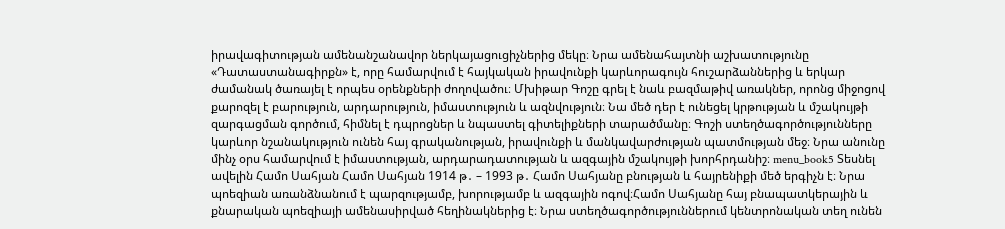իրավագիտության ամենանշանավոր ներկայացուցիչներից մեկը։ Նրա ամենահայտնի աշխատությունը «Դատաստանագիրքն» է, որը համարվում է հայկական իրավունքի կարևորագույն հուշարձաններից և երկար ժամանակ ծառայել է որպես օրենքների ժողովածու։ Մխիթար Գոշը գրել է նաև բազմաթիվ առակներ, որոնց միջոցով քարոզել է բարություն, արդարություն, իմաստություն և ազնվություն։ Նա մեծ դեր է ունեցել կրթության և մշակույթի զարգացման գործում, հիմնել է դպրոցներ և նպաստել գիտելիքների տարածմանը։ Գոշի ստեղծագործությունները կարևոր նշանակություն ունեն հայ գրականության, իրավունքի և մանկավարժության պատմության մեջ։ Նրա անունը մինչ օրս համարվում է իմաստության, արդարադատության և ազգային մշակույթի խորհրդանիշ։ menu_book5 Տեսնել ավելին Համո Սահյան Համո Սահյան 1914 թ․ – 1993 թ․ Համո Սահյանը բնության և հայրենիքի մեծ երգիչն է։ Նրա պոեզիան առանձնանում է պարզությամբ, խորությամբ և ազգային ոգով։Համո Սահյանը հայ բնապատկերային և քնարական պոեզիայի ամենասիրված հեղինակներից է։ Նրա ստեղծագործություններում կենտրոնական տեղ ունեն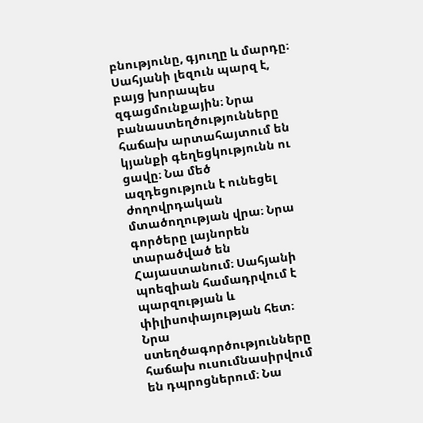բնությունը, գյուղը և մարդը։ Սահյանի լեզուն պարզ է, բայց խորապես զգացմունքային։ Նրա բանաստեղծությունները հաճախ արտահայտում են կյանքի գեղեցկությունն ու ցավը։ Նա մեծ ազդեցություն է ունեցել ժողովրդական մտածողության վրա։ Նրա գործերը լայնորեն տարածված են Հայաստանում։ Սահյանի պոեզիան համադրվում է պարզության և փիլիսոփայության հետ։ Նրա ստեղծագործությունները հաճախ ուսումնասիրվում են դպրոցներում։ Նա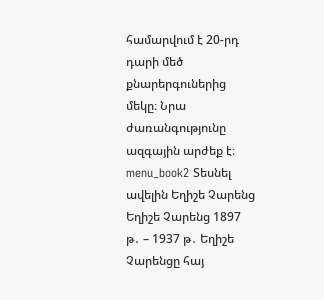համարվում է 20-րդ դարի մեծ քնարերգուներից մեկը։ Նրա ժառանգությունը ազգային արժեք է։ menu_book2 Տեսնել ավելին Եղիշե Չարենց Եղիշե Չարենց 1897 թ․ – 1937 թ․ Եղիշե Չարենցը հայ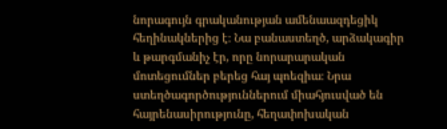նորագույն գրականության ամենաազդեցիկ հեղինակներից է։ Նա բանաստեղծ, արձակագիր և թարգմանիչ էր, որը նորարարական մոտեցումներ բերեց հայ պոեզիա։ Նրա ստեղծագործություններում միահյուսված են հայրենասիրությունը, հեղափոխական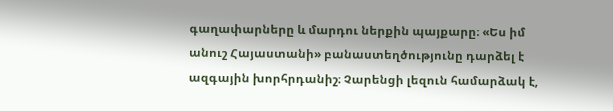գաղափարները և մարդու ներքին պայքարը։ «Ես իմ անուշ Հայաստանի» բանաստեղծությունը դարձել է ազգային խորհրդանիշ։ Չարենցի լեզուն համարձակ է,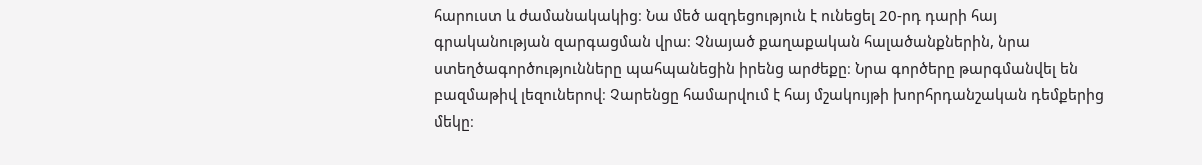հարուստ և ժամանակակից։ Նա մեծ ազդեցություն է ունեցել 20-րդ դարի հայ գրականության զարգացման վրա։ Չնայած քաղաքական հալածանքներին, նրա ստեղծագործությունները պահպանեցին իրենց արժեքը։ Նրա գործերը թարգմանվել են բազմաթիվ լեզուներով։ Չարենցը համարվում է հայ մշակույթի խորհրդանշական դեմքերից մեկը։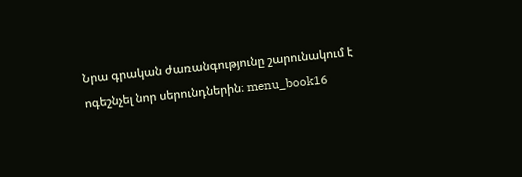Նրա գրական ժառանգությունը շարունակում է ոգեշնչել նոր սերունդներին։ menu_book16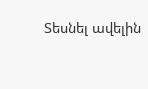Տեսնել ավելին